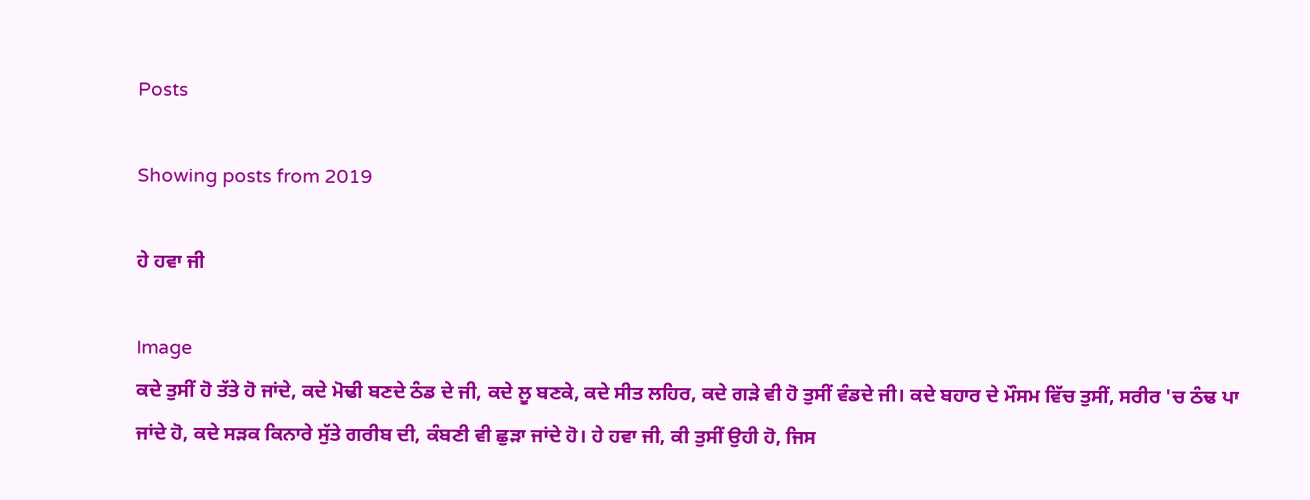Posts

Showing posts from 2019

ਹੇ ਹਵਾ ਜੀ

Image
ਕਦੇ ਤੁਸੀਂ ਹੋ ਤੱਤੇ ਹੋ ਜਾਂਦੇ, ਕਦੇ ਮੋਢੀ ਬਣਦੇ ਠੰਡ ਦੇ ਜੀ, ਕਦੇ ਲੂ ਬਣਕੇ, ਕਦੇ ਸੀਤ ਲਹਿਰ, ਕਦੇ ਗੜੇ ਵੀ ਹੋ ਤੁਸੀਂ ਵੰਡਦੇ ਜੀ। ਕਦੇ ਬਹਾਰ ਦੇ ਮੌਸਮ ਵਿੱਚ ਤੁਸੀਂ, ਸਰੀਰ 'ਚ ਠੰਢ ਪਾ ਜਾਂਦੇ ਹੋ, ਕਦੇ ਸੜਕ ਕਿਨਾਰੇ ਸੁੱਤੇ ਗਰੀਬ ਦੀ, ਕੰਬਣੀ ਵੀ ਛੁੜਾ ਜਾਂਦੇ ਹੋ। ਹੇ ਹਵਾ ਜੀ, ਕੀ ਤੁਸੀਂ ਉਹੀ ਹੋ, ਜਿਸ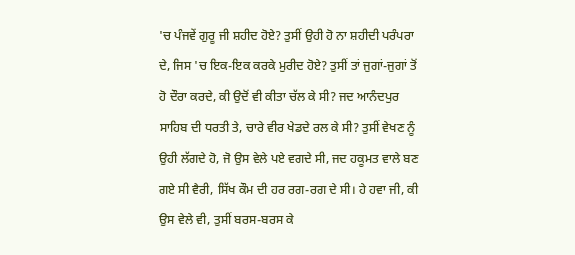'ਚ ਪੰਜਵੇਂ ਗੁਰੂ ਜੀ ਸ਼ਹੀਦ ਹੋਏ? ਤੁਸੀਂ ਉਹੀ ਹੋ ਨਾ ਸ਼ਹੀਦੀ ਪਰੰਪਰਾ ਦੇ, ਜਿਸ 'ਚ ਇਕ-ਇਕ ਕਰਕੇ ਮੁਰੀਦ ਹੋਏ? ਤੁਸੀਂ ਤਾਂ ਜੁਗਾਂ-ਜੁਗਾਂ ਤੋਂ ਹੋ ਦੌਰਾ ਕਰਦੇ, ਕੀ ਉਦੋਂ ਵੀ ਕੀਤਾ ਚੱਲ ਕੇ ਸੀ? ਜਦ ਆਨੰਦਪੁਰ ਸਾਹਿਬ ਦੀ ਧਰਤੀ ਤੇ, ਚਾਰੇ ਵੀਰ ਖੇਡਦੇ ਰਲ ਕੇ ਸੀ? ਤੁਸੀਂ ਵੇਖਣ ਨੂੰ ਉਹੀ ਲੱਗਦੇ ਹੋ, ਜੋ ਉਸ ਵੇਲੇ ਪਏ ਵਗਦੇ ਸੀ, ਜਦ ਹਕੂਮਤ ਵਾਲੇ ਬਣ ਗਏ ਸੀ ਵੈਰੀ, ਸਿੱਖ ਕੌਮ ਦੀ ਹਰ ਰਗ-ਰਗ ਦੇ ਸੀ। ਹੇ ਹਵਾ ਜੀ, ਕੀ ਉਸ ਵੇਲੇ ਵੀ, ਤੁਸੀਂ ਬਰਸ-ਬਰਸ ਕੇ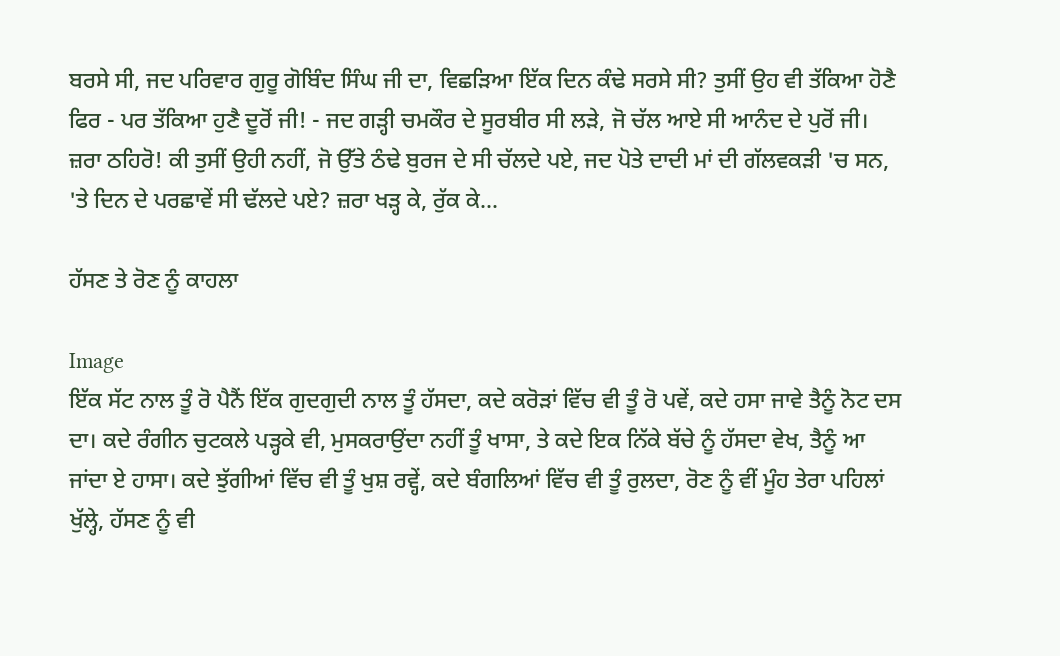ਬਰਸੇ ਸੀ, ਜਦ ਪਰਿਵਾਰ ਗੁਰੂ ਗੋਬਿੰਦ ਸਿੰਘ ਜੀ ਦਾ, ਵਿਛੜਿਆ ਇੱਕ ਦਿਨ ਕੰਢੇ ਸਰਸੇ ਸੀ? ਤੁਸੀਂ ਉਹ ਵੀ ਤੱਕਿਆ ਹੋਣੈ ਫਿਰ - ਪਰ ਤੱਕਿਆ ਹੁਣੈ ਦੂਰੋਂ ਜੀ! - ਜਦ ਗੜ੍ਹੀ ਚਮਕੌਰ ਦੇ ਸੂਰਬੀਰ ਸੀ ਲੜੇ, ਜੋ ਚੱਲ ਆਏ ਸੀ ਆਨੰਦ ਦੇ ਪੁਰੋਂ ਜੀ। ਜ਼ਰਾ ਠਹਿਰੋ! ਕੀ ਤੁਸੀਂ ਉਹੀ ਨਹੀਂ, ਜੋ ਉੱਤੇ ਠੰਢੇ ਬੁਰਜ ਦੇ ਸੀ ਚੱਲਦੇ ਪਏ, ਜਦ ਪੋਤੇ ਦਾਦੀ ਮਾਂ ਦੀ ਗੱਲਵਕੜੀ 'ਚ ਸਨ, 'ਤੇ ਦਿਨ ਦੇ ਪਰਛਾਵੇਂ ਸੀ ਢੱਲਦੇ ਪਏ? ਜ਼ਰਾ ਖੜ੍ਹ ਕੇ, ਰੁੱਕ ਕੇ...

ਹੱਸਣ ਤੇ ਰੋਣ ਨੂੰ ਕਾਹਲਾ

Image
ਇੱਕ ਸੱਟ ਨਾਲ ਤੂੰ ਰੋ ਪੈਨੈਂ ਇੱਕ ਗੁਦਗੁਦੀ ਨਾਲ ਤੂੰ ਹੱਸਦਾ, ਕਦੇ ਕਰੋੜਾਂ ਵਿੱਚ ਵੀ ਤੂੰ ਰੋ ਪਵੇਂ, ਕਦੇ ਹਸਾ ਜਾਵੇ ਤੈਨੂੰ ਨੋਟ ਦਸ ਦਾ। ਕਦੇ ਰੰਗੀਨ ਚੁਟਕਲੇ ਪੜ੍ਹਕੇ ਵੀ, ਮੁਸਕਰਾਉਂਦਾ ਨਹੀਂ ਤੂੰ ਖਾਸਾ, ਤੇ ਕਦੇ ਇਕ ਨਿੱਕੇ ਬੱਚੇ ਨੂੰ ਹੱਸਦਾ ਵੇਖ, ਤੈਨੂੰ ਆ ਜਾਂਦਾ ਏ ਹਾਸਾ। ਕਦੇ ਝੁੱਗੀਆਂ ਵਿੱਚ ਵੀ ਤੂੰ ਖੁਸ਼ ਰਵ੍ਹੇਂ, ਕਦੇ ਬੰਗਲਿਆਂ ਵਿੱਚ ਵੀ ਤੂੰ ਰੁਲਦਾ, ਰੋਣ ਨੂੰ ਵੀਂ ਮੂੰਹ ਤੇਰਾ ਪਹਿਲਾਂ ਖੁੱਲ੍ਹੇ, ਹੱਸਣ ਨੂੰ ਵੀ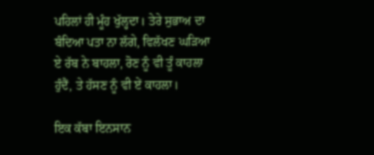ਪਹਿਲਾਂ ਹੀ ਮੂੰਹ ਖੁੱਲ੍ਹਦਾ। ਤੇਰੇ ਸੁਭਾਅ ਦਾ ਬੰਦਿਆ ਪਤਾ ਨਾ ਲੱਗੇ, ਵਿਲੱਖਣ ਘੜਿਆ ਏ ਰੱਬ ਨੇ ਬਾਹਲਾ, ਰੋਣ ਨੂੰ ਵੀ ਤੂੰ ਕਾਹਲਾ ਹੁੰਦੈਂ, ਤੇ ਹੱਸਣ ਨੂੰ ਵੀ ਏਂ ਕਾਹਲਾ।

ਇਕ ਕੱਬਾ ਇਨਸਾਨ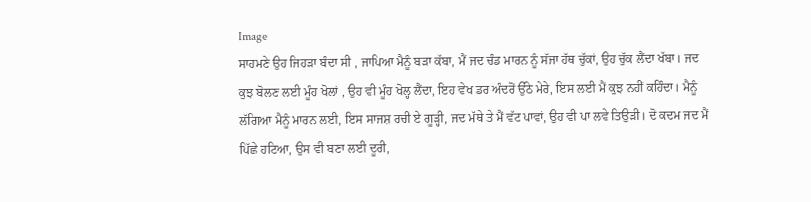Image
ਸਾਹਮਣੇ ਉਹ ਜਿਹੜਾ ਬੰਦਾ ਸੀ , ਜਾਪਿਆ ਮੈਨੂੰ ਬੜਾ ਕੱਬਾ, ਮੈਂ ਜਦ ਚੰਡ ਮਾਰਨ ਨੂੰ ਸੱਜਾ ਹੱਥ ਚੁੱਕਾਂ, ਉਹ ਚੁੱਕ ਲੈਂਦਾ ਖੱਬਾ। ਜਦ ਕੁਝ ਬੋਲਣ ਲਈ ਮੂੰਹ ਖੋਲਾਂ , ਉਹ ਵੀ ਮੂੰਹ ਖੋਲ੍ਹ ਲੈਂਦਾ, ਇਹ ਵੇਖ ਡਰ ਅੰਦਰੋਂ ਉੱਠੇ ਮੇਰੇ, ਇਸ ਲਈ ਮੈਂ ਕੁਝ ਨਹੀਂ ਕਹਿੰਦਾ। ਮੈਨੂੰ ਲੱਗਿਆ ਮੈਨੂੰ ਮਾਰਨ ਲਈ, ਇਸ ਸਾਜਸ਼ ਰਚੀ ਏ ਗੂੜ੍ਹੀ, ਜਦ ਮੱਥੇ ਤੇ ਮੈਂ ਵੱਟ ਪਾਵਾਂ, ਉਹ ਵੀ ਪਾ ਲਵੇ ਤਿਉੜੀ। ਦੋ ਕਦਮ ਜਦ ਮੈਂ ਪਿੱਛੇ ਹਟਿਆ, ਉਸ ਵੀ ਬਣਾ ਲਈ ਦੂਰੀ,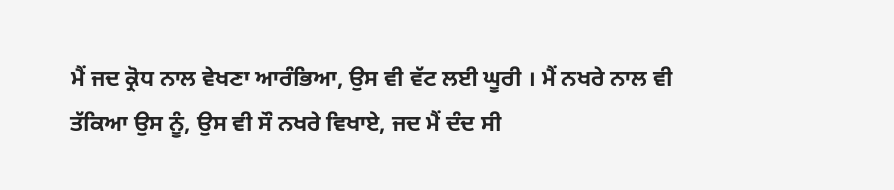ਮੈਂ ਜਦ ਕ੍ਰੋਧ ਨਾਲ ਵੇਖਣਾ ਆਰੰਭਿਆ, ਉਸ ਵੀ ਵੱਟ ਲਈ ਘੂਰੀ । ਮੈਂ ਨਖਰੇ ਨਾਲ ਵੀ ਤੱਕਿਆ ਉਸ ਨੂੰ, ਉਸ ਵੀ ਸੌ ਨਖਰੇ ਵਿਖਾਏ, ਜਦ ਮੈਂ ਦੰਦ ਸੀ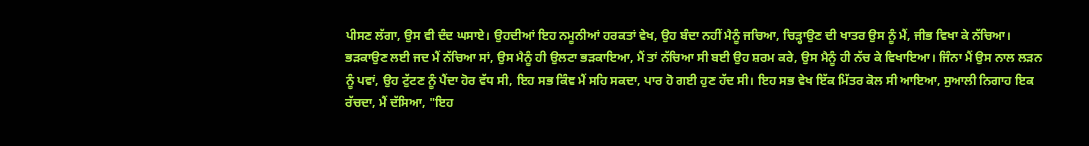ਪੀਸਣ ਲੱਗਾ, ਉਸ ਵੀ ਦੰਦ ਘਸਾਏ। ਉਹਦੀਆਂ ਇਹ ਨਮੂਨੀਆਂ ਹਰਕਤਾਂ ਵੇਖ, ਉਹ ਬੰਦਾ ਨਹੀਂ ਮੈਨੂੰ ਜਚਿਆ, ਚਿੜ੍ਹਾਉਣ ਦੀ ਖਾਤਰ ਉਸ ਨੂੰ ਮੈਂ, ਜੀਭ ਵਿਖਾ ਕੇ ਨੱਚਿਆ। ਭੜਕਾਉਣ ਲਈ ਜਦ ਮੈਂ ਨੱਚਿਆ ਸਾਂ, ਉਸ ਮੈਨੂੰ ਹੀ ਉਲਟਾ ਭੜਕਾਇਆ, ਮੈਂ ਤਾਂ ਨੱਚਿਆ ਸੀ ਬਈ ਉਹ ਸ਼ਰਮ ਕਰੇ, ਉਸ ਮੈਨੂੰ ਹੀ ਨੱਚ ਕੇ ਵਿਖਾਇਆ। ਜਿੰਨਾ ਮੈਂ ਉਸ ਨਾਲ ਲੜਨ ਨੂੰ ਪਵਾਂ, ਉਹ ਟੁੱਟਣ ਨੂੰ ਪੈਂਦਾ ਹੋਰ ਵੱਧ ਸੀ, ਇਹ ਸਭ ਕਿੰਞ ਮੈਂ ਸਹਿ ਸਕਦਾ, ਪਾਰ ਹੋ ਗਈ ਹੁਣ ਹੱਦ ਸੀ। ਇਹ ਸਭ ਵੇਖ ਇੱਕ ਮਿੱਤਰ ਕੋਲ ਸੀ ਆਇਆ, ਸੁਆਲੀ ਨਿਗਾਹ ਇਕ ਰੱਚਦਾ, ਮੈਂ ਦੱਸਿਆ, "ਇਹ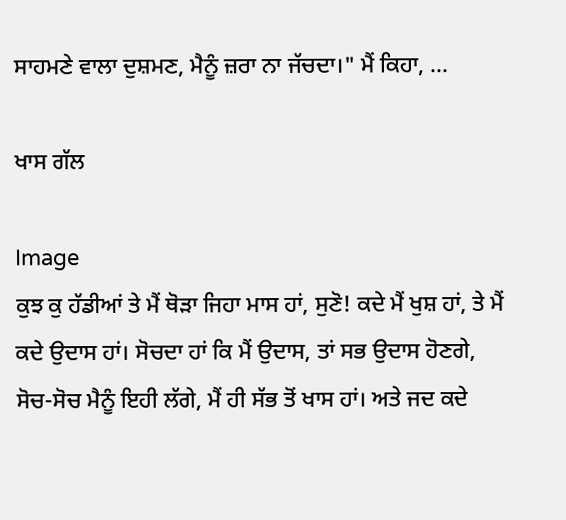ਸਾਹਮਣੇ ਵਾਲਾ ਦੁਸ਼ਮਣ, ਮੈਨੂੰ ਜ਼ਰਾ ਨਾ ਜੱਚਦਾ।" ਮੈਂ ਕਿਹਾ, ...

ਖਾਸ ਗੱਲ

Image
ਕੁਝ ਕੁ ਹੱਡੀਆਂ ਤੇ ਮੈਂ ਥੋੜਾ ਜਿਹਾ ਮਾਸ ਹਾਂ, ਸੁਣੋ! ਕਦੇ ਮੈਂ ਖੁਸ਼ ਹਾਂ, ਤੇ ਮੈਂ ਕਦੇ ਉਦਾਸ ਹਾਂ। ਸੋਚਦਾ ਹਾਂ ਕਿ ਮੈਂ ਉਦਾਸ, ਤਾਂ ਸਭ ਉਦਾਸ ਹੋਣਗੇ, ਸੋਚ-ਸੋਚ ਮੈਨੂੰ ਇਹੀ ਲੱਗੇ, ਮੈਂ ਹੀ ਸੱਭ ਤੋਂ ਖਾਸ ਹਾਂ। ਅਤੇ ਜਦ ਕਦੇ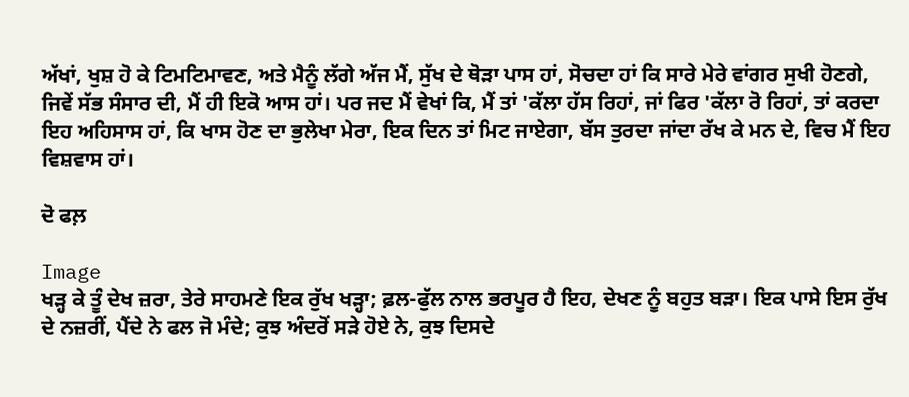ਅੱਖਾਂ, ਖੁਸ਼ ਹੋ ਕੇ ਟਿਮਟਿਮਾਵਣ, ਅਤੇ ਮੈਨੂੰ ਲੱਗੇ ਅੱਜ ਮੈਂ, ਸੁੱਖ ਦੇ ਥੋੜਾ ਪਾਸ ਹਾਂ, ਸੋਚਦਾ ਹਾਂ ਕਿ ਸਾਰੇ ਮੇਰੇ ਵਾਂਗਰ ਸੁਖੀ ਹੋਣਗੇ, ਜਿਵੇਂ ਸੱਭ ਸੰਸਾਰ ਦੀ, ਮੈਂ ਹੀ ਇਕੋ ਆਸ ਹਾਂ। ਪਰ ਜਦ ਮੈਂ ਵੇਖਾਂ ਕਿ, ਮੈਂ ਤਾਂ 'ਕੱਲਾ ਹੱਸ ਰਿਹਾਂ, ਜਾਂ ਫਿਰ 'ਕੱਲਾ ਰੋ ਰਿਹਾਂ, ਤਾਂ ਕਰਦਾ ਇਹ ਅਹਿਸਾਸ ਹਾਂ, ਕਿ ਖਾਸ ਹੋਣ ਦਾ ਭੁਲੇਖਾ ਮੇਰਾ, ਇਕ ਦਿਨ ਤਾਂ ਮਿਟ ਜਾਏਗਾ, ਬੱਸ ਤੁਰਦਾ ਜਾਂਦਾ ਰੱਖ ਕੇ ਮਨ ਦੇ, ਵਿਚ ਮੈਂ ਇਹ ਵਿਸ਼ਵਾਸ ਹਾਂ।

ਦੋ ਫਲ਼

Image
ਖੜ੍ਹ ਕੇ ਤੂੰ ਦੇਖ ਜ਼ਰਾ, ਤੇਰੇ ਸਾਹਮਣੇ ਇਕ ਰੁੱਖ ਖੜ੍ਹਾ; ਫ਼ਲ-ਫੁੱਲ ਨਾਲ ਭਰਪੂਰ ਹੈ ਇਹ, ਦੇਖਣ ਨੂੰ ਬਹੁਤ ਬੜਾ। ਇਕ ਪਾਸੇ ਇਸ ਰੁੱਖ ਦੇ ਨਜ਼ਰੀਂ, ਪੈਂਦੇ ਨੇ ਫਲ ਜੋ ਮੰਦੇ; ਕੁਝ ਅੰਦਰੋਂ ਸੜੇ ਹੋਏ ਨੇ, ਕੁਝ ਦਿਸਦੇ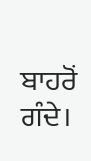ਬਾਹਰੋਂ ਗੰਦੇ।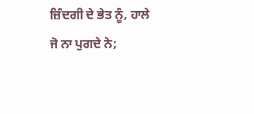ਜ਼ਿੰਦਗੀ ਦੇ ਭੇਤ ਨੂੰ, ਹਾਲੇ ਜੋ ਨਾ ਪੁਗਦੇ ਨੇ;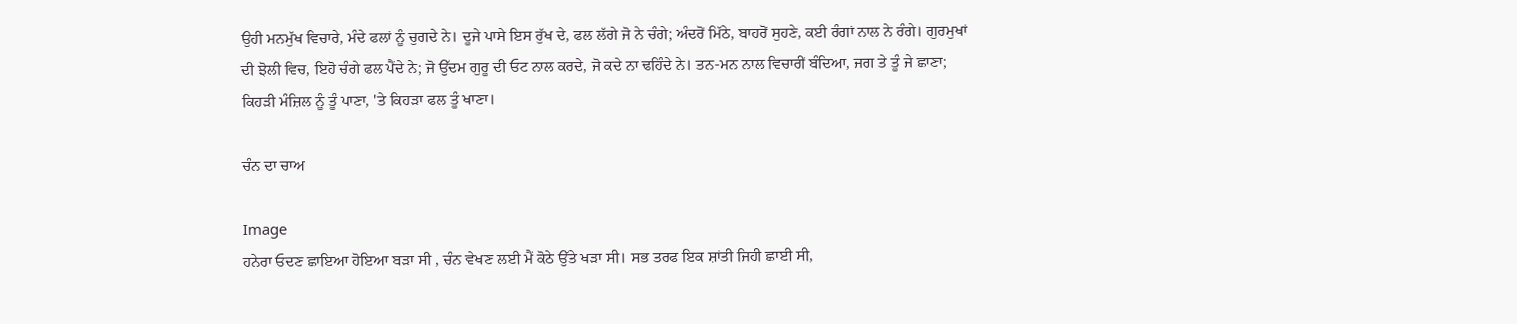ਉਹੀ ਮਨਮੁੱਖ ਵਿਚਾਰੇ, ਮੰਦੇ ਫਲਾਂ ਨੂੰ ਚੁਗਦੇ ਨੇ। ਦੂਜੇ ਪਾਸੇ ਇਸ ਰੁੱਖ ਦੇ, ਫਲ ਲੱਗੇ ਜੋ ਨੇ ਚੰਗੇ; ਅੰਦਰੋਂ ਮਿੱਠੇ, ਬਾਹਰੋਂ ਸੁਹਣੇ, ਕਈ ਰੰਗਾਂ ਨਾਲ ਨੇ ਰੰਗੇ। ਗੁਰਮੁਖਾਂ ਦੀ ਝੋਲੀ ਵਿਚ, ਇਹੋ ਚੰਗੇ ਫਲ ਪੈਂਦੇ ਨੇ; ਜੋ ਉੱਦਮ ਗੁਰੂ ਦੀ ਓਟ ਨਾਲ ਕਰਦੇ, ਜੋ ਕਦੇ ਨਾ ਢਹਿੰਦੇ ਨੇ। ਤਨ-ਮਨ ਨਾਲ ਵਿਚਾਰੀਂ ਬੰਦਿਆ, ਜਗ ਤੇ ਤੂੰ ਜੇ ਛਾਣਾ; ਕਿਹੜੀ ਮੰਜ਼ਿਲ ਨੂੰ ਤੂੰ ਪਾਣਾ, 'ਤੇ ਕਿਹੜਾ ਫਲ ਤੂੰ ਖਾਣਾ।

ਚੰਨ ਦਾ ਚਾਅ

Image
ਹਨੇਰਾ ਓਦਣ ਛਾਇਆ ਹੋਇਆ ਬੜਾ ਸੀ , ਚੰਨ ਵੇਖਣ ਲਈ ਮੈਂ ਕੋਠੇ ਉੱਤੇ ਖੜਾ ਸੀ। ਸਭ ਤਰਫ ਇਕ ਸ਼ਾਂਤੀ ਜਿਹੀ ਛਾਈ ਸੀ,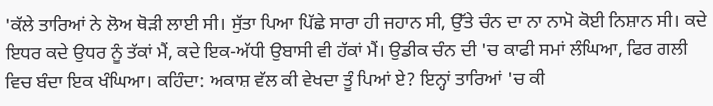'ਕੱਲੇ ਤਾਰਿਆਂ ਨੇ ਲੋਅ ਥੋੜੀ ਲਾਈ ਸੀ। ਸੁੱਤਾ ਪਿਆ ਪਿੱਛੇ ਸਾਰਾ ਹੀ ਜਹਾਨ ਸੀ, ਉੱਤੇ ਚੰਨ ਦਾ ਨਾ ਨਾਮੋ ਕੋਈ ਨਿਸ਼ਾਨ ਸੀ। ਕਦੇ ਇਧਰ ਕਦੇ ਉਧਰ ਨੂੰ ਤੱਕਾਂ ਮੈਂ, ਕਦੇ ਇਕ-ਅੱਧੀ ਉਬਾਸੀ ਵੀ ਹੱਕਾਂ ਮੈਂ। ਉਡੀਕ ਚੰਨ ਦੀ 'ਚ ਕਾਫੀ ਸਮਾਂ ਲੰਘਿਆ, ਫਿਰ ਗਲੀ ਵਿਚ ਬੰਦਾ ਇਕ ਖੰਘਿਆ। ਕਹਿੰਦਾ: ਅਕਾਸ਼ ਵੱਲ ਕੀ ਵੇਖਦਾ ਤੂੰ ਪਿਆਂ ਏ? ਇਨ੍ਹਾਂ ਤਾਰਿਆਂ 'ਚ ਕੀ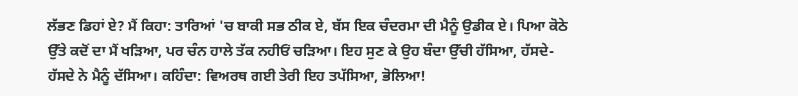ਲੱਭਣ ਡਿਹਾਂ ਏ? ਮੈਂ ਕਿਹਾ: ਤਾਰਿਆਂ 'ਚ ਬਾਕੀ ਸਭ ਠੀਕ ਏ, ਬੱਸ ਇਕ ਚੰਦਰਮਾ ਦੀ ਮੈਨੂੰ ਉਡੀਕ ਏ। ਪਿਆ ਕੋਠੇ ਉੱਤੇ ਕਦੋਂ ਦਾ ਮੈਂ ਖੜਿਆ, ਪਰ ਚੰਨ ਹਾਲੇ ਤੱਕ ਨਹੀਓਂ ਚੜਿਆ। ਇਹ ਸੁਣ ਕੇ ਉਹ ਬੰਦਾ ਉੱਚੀ ਹੱਸਿਆ, ਹੱਸਦੇ-ਹੱਸਦੇ ਨੇ ਮੈਨੂੰ ਦੱਸਿਆ। ਕਹਿੰਦਾ: ਵਿਅਰਥ ਗਈ ਤੇਰੀ ਇਹ ਤਪੱਸਿਆ, ਭੋਲਿਆ!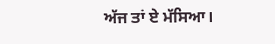ਅੱਜ ਤਾਂ ਏ ਮੱਸਿਆ।